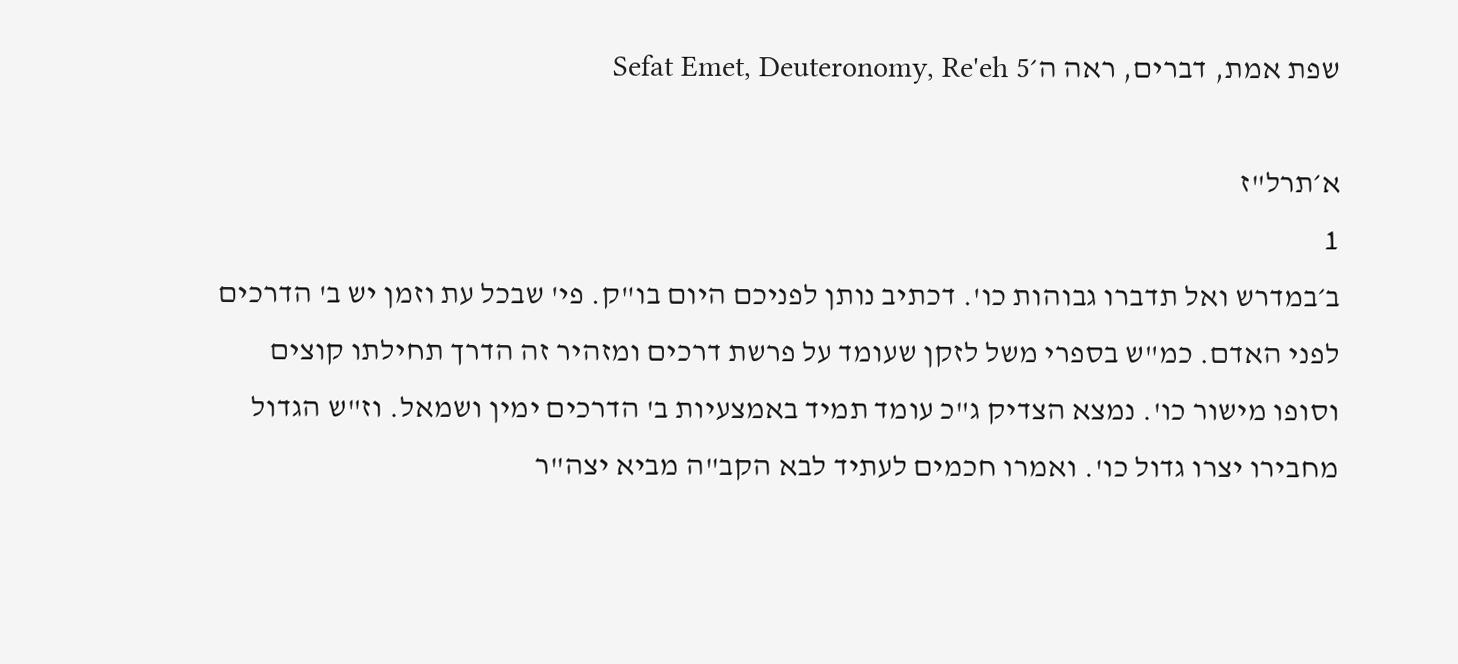שפת אמת, דברים, ראה ה׳Sefat Emet, Deuteronomy, Re'eh 5

א׳תרל"ז
1
ב׳במדרש ואל תדברו גבוהות כו'. דכתיב נותן לפניכם היום בו"ק. פי' שבכל עת וזמן יש ב' הדרכים לפני האדם. כמ"ש בספרי משל לזקן שעומד על פרשת דרכים ומזהיר זה הדרך תחילתו קוצים וסופו מישור כו'. נמצא הצדיק ג"כ עומד תמיד באמצעיות ב' הדרכים ימין ושמאל. וז"ש הגדול מחבירו יצרו גדול כו'. ואמרו חכמים לעתיד לבא הקב"ה מביא יצה"ר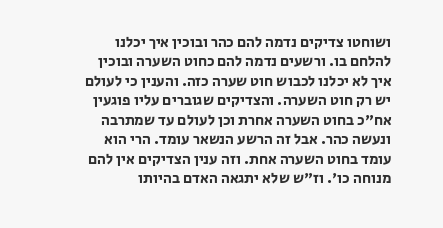ושוחטו צדיקים נדמה להם כהר ובוכין איך יכלנו להלחם בו. ורשעים נדמה להם כחוט השערה ובוכין איך לא יכלנו לכבוש חוט שערה כזה. והענין כי לעולם יש רק חוט השערה. והצדיקים שגוברים עליו פוגעין אח"כ בחוט השערה אחרת וכן לעולם עד שמתרבה ונעשה כהר. אבל זה הרשע הנשאר עומד. הרי הוא עומד בחוט השערה אחת. וזה ענין הצדיקים אין להם מנוחה כו'. וז"ש שלא יתגאה האדם בהיותו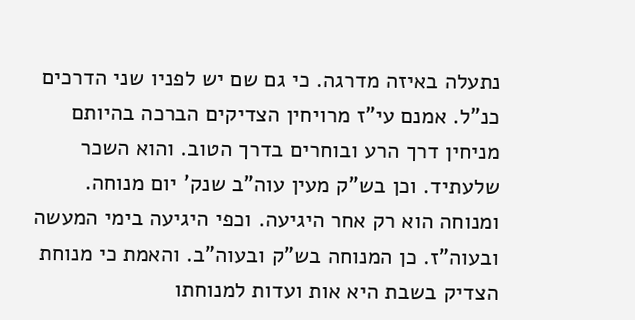נתעלה באיזה מדרגה. כי גם שם יש לפניו שני הדרכים כנ"ל. אמנם עי"ז מרויחין הצדיקים הברכה בהיותם מניחין דרך הרע ובוחרים בדרך הטוב. והוא השכר שלעתיד. וכן בש"ק מעין עוה"ב שנק' יום מנוחה. ומנוחה הוא רק אחר היגיעה. וכפי היגיעה בימי המעשה ובעוה"ז. כן המנוחה בש"ק ובעוה"ב. והאמת כי מנוחת הצדיק בשבת היא אות ועדות למנוחתו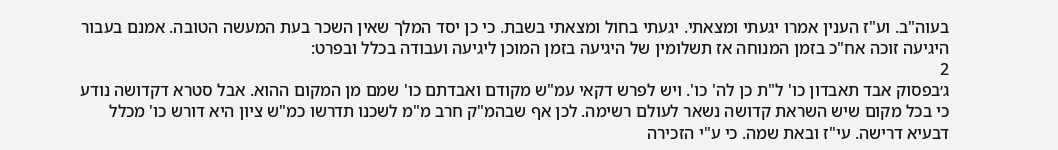בעוה"ב. וע"ז הענין אמרו יגעתי ומצאתי. יגעתי בחול ומצאתי בשבת. כי כן יסד המלך שאין השכר בעת המעשה הטובה. אמנם בעבור היגיעה זוכה אח"כ בזמן המנוחה אז תשלומין של היגיעה בזמן המוכן ליגיעה ועבודה בכלל ובפרט:
2
ג׳בפסוק אבד תאבדון כו' ל"ת כן לה' כו'. ויש לפרש דקאי עמ"ש מקודם ואבדתם כו' שמם מן המקום ההוא. אבל סטרא דקדושה נודע כי בכל מקום שיש השראת קדושה נשאר לעולם רשימה. לכן אף שבהמ"ק חרב מ"מ לשכנו תדרשו כמ"ש ציון היא דורש כו' מכלל דבעיא דרישה. עי"ז ובאת שמה. כי ע"י הזכירה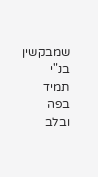שמבקשין בנ"י תמיד בפה ובלב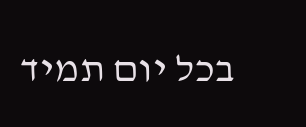בכל יום תמיד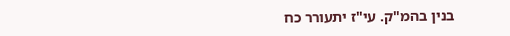בנין בהמ"ק. עי"ז יתעורר כח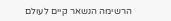הרשימה הנשאר קיים לעולם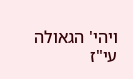ויהי' הגאולה עי"ז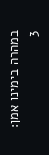במהרה בימינו אמן:
3